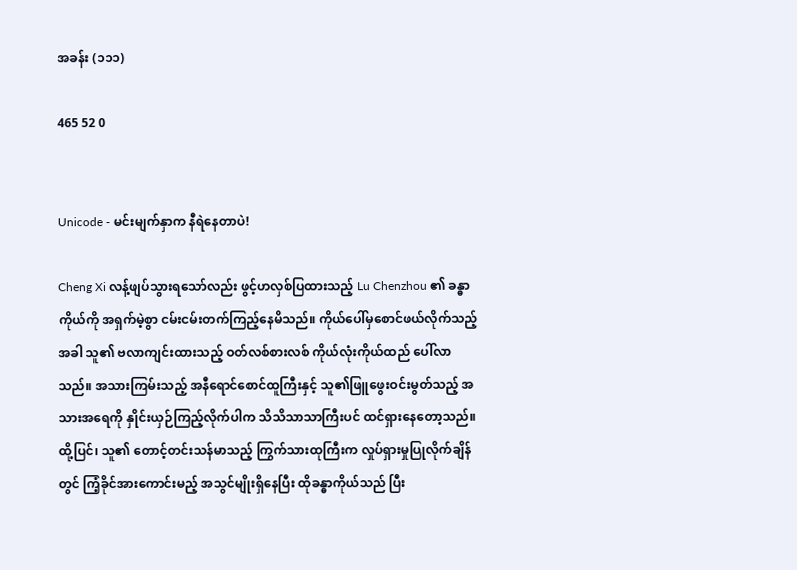အခန်း (၁၁၁)

465 52 0


Unicode - မင်းမျက်နှာက နီရဲနေတာပဲ!

Cheng Xi လန့်ဖျပ်သွားရသော်လည်း ဖွင့်ဟလှစ်ပြထားသည့် Lu Chenzhou ၏ ခန္ဓာကိုယ်ကို အရှက်မဲ့စွာ ငမ်းငမ်းတက်ကြည့်နေမိသည်။ ကိုယ်ပေါ်မှစောင်ဖယ်လိုက်သည့်အခါ သူ၏ ဗလာကျင်းထားသည့် ဝတ်လစ်စားလစ် ကိုယ်လုံးကိုယ်ထည် ပေါ်လာသည်။ အသားကြမ်းသည့် အနီရောင်စောင်ထူကြီးနှင့် သူ၏ဖြူဖွေးဝင်းမွတ်သည့် အသားအရေကို နှိုင်းယှဉ်ကြည့်လိုက်ပါက သိသိသာသာကြီးပင် ထင်ရှားနေတော့သည်။ ထို့ပြင်၊ သူ၏ တောင့်တင်းသန်မာသည့် ကြွက်သားထုကြီးက လှုပ်ရှားမှုပြုလိုက်ချိန်တွင် ကြံ့ခိုင်အားကောင်းမည့် အသွင်မျိုးရှိနေပြီး ထိုခန္ဓာကိုယ်သည် ပြီး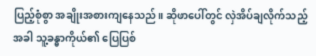ပြည့်စုံစွာ အချိုးအစားကျနေသည်။ ဆိုဖာပေါ်တွင် လှဲအိပ်ချလိုက်သည့်အခါ သူ့ခန္ဓာကိုယ်၏ ပြေပြစ်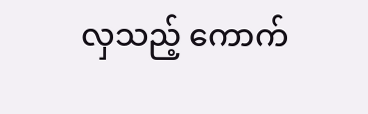လှသည့် ကောက်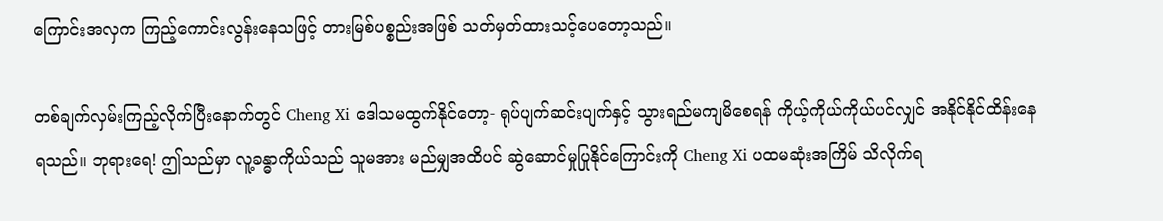ကြောင်းအလှက ကြည့်ကောင်းလွန်းနေသဖြင့် တားမြစ်ပစ္စည်းအဖြစ် သတ်မှတ်ထားသင့်ပေတော့သည်။

တစ်ချက်လှမ်းကြည့်လိုက်ပြီးနောက်တွင် Cheng Xi ဒေါသမထွက်နိုင်တော့- ရုပ်ပျက်ဆင်းပျက်နှင့် သွားရည်မကျမိစေရန် ကိုယ့်ကိုယ်ကိုယ်ပင်လျှင် အနိုင်နိုင်ထိန်းနေရသည်။ ဘုရားရေ! ဤသည်မှာ လူ့ခန္ဓာကိုယ်သည် သူမအား မည်မျှအထိပင် ဆွဲဆောင်မှုပြုနိုင်ကြောင်းကို Cheng Xi ပထမဆုံးအကြိမ် သိလိုက်ရ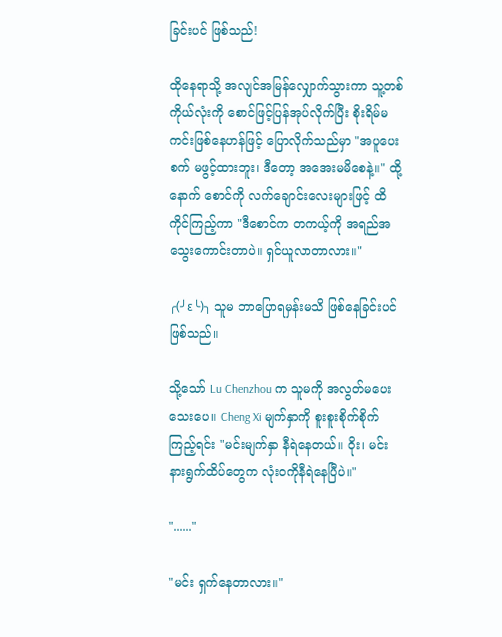ခြင်းပင် ဖြစ်သည်!

ထိုနေရာသို့ အလျင်အမြန်လျှောက်သွားကာ သူ့တစ်ကိုယ်လုံးကို စောင်ဖြင့်ပြန်အုပ်လိုက်ပြီး စိုးရိမ်မကင်းဖြစ်နေဟန်ဖြင့် ပြောလိုက်သည်မှာ "အပူပေးစက် မဖွင့်ထားဘူး၊ ဒီတော့ အအေးမမိစေနဲ့။" ထို့နောက် စောင်ကို လက်ချောင်းလေးများဖြင့် ထိကိုင်ကြည့်ကာ "ဒီစောင်က တကယ့်ကို အရည်အသွေးကောင်းတာပဲ။ ရှင်ယူလာတာလား။"

╭(╯ε╰)╮ သူမ ဘာပြောရမှန်းမသိ ဖြစ်နေခြင်းပင် ဖြစ်သည်။

သို့သော် Lu Chenzhou က သူမကို အလွတ်မပေးသေးပေ။ Cheng Xi မျက်နှာကို စူးစူးစိုက်စိုက်ကြည့်ရင်း "မင်းမျက်နှာ နီရဲနေတယ်။ ဝိုး၊ မင်းနားရွက်ထိပ်တွေက လုံးဝကိုနီရဲနေပြီပဲ။"

"......"

"မင်း ရှက်နေတာလား။"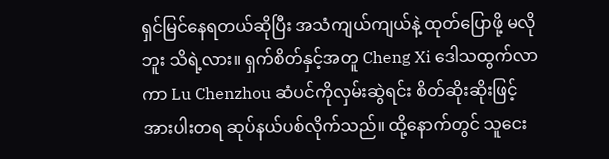ရှင်မြင်နေရတယ်ဆိုပြီး အသံကျယ်ကျယ်နဲ့ ထုတ်ပြောဖို့ မလိုဘူး သိရဲ့လား။ ရှက်စိတ်နှင့်အတူ Cheng Xi ဒေါသထွက်လာကာ Lu Chenzhou ဆံပင်ကိုလှမ်းဆွဲရင်း စိတ်ဆိုးဆိုးဖြင့် အားပါးတရ ဆုပ်နယ်ပစ်လိုက်သည်။ ထို့နောက်တွင် သူငေး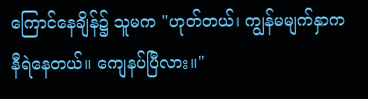ကြောင်နေချိန်၌ သူမက "ဟုတ်တယ်၊ ကျွန်မမျက်နှာက နီရဲနေတယ်။ ကျေနပ်ပြီလား။"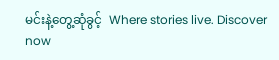မင်းနဲ့တွေ့ဆုံခွင့်  Where stories live. Discover now